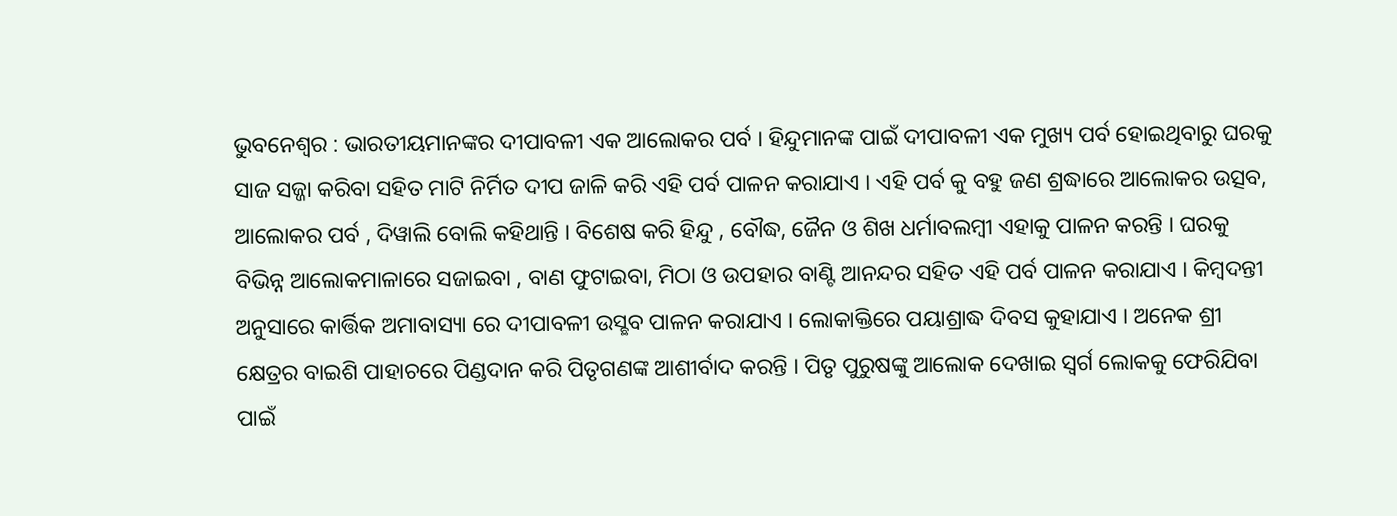ଭୁବନେଶ୍ୱର : ଭାରତୀୟମାନଙ୍କର ଦୀପାବଳୀ ଏକ ଆଲୋକର ପର୍ବ । ହିନ୍ଦୁମାନଙ୍କ ପାଇଁ ଦୀପାବଳୀ ଏକ ମୁଖ୍ୟ ପର୍ବ ହୋଇଥିବାରୁ ଘରକୁ ସାଜ ସଜ୍ଜା କରିବା ସହିତ ମାଟି ନିର୍ମିତ ଦୀପ ଜାଳି କରି ଏହି ପର୍ବ ପାଳନ କରାଯାଏ । ଏହି ପର୍ବ କୁ ବହୁ ଜଣ ଶ୍ରଦ୍ଧାରେ ଆଲୋକର ଉତ୍ସବ, ଆଲୋକର ପର୍ବ , ଦିୱାଲି ବୋଲି କହିଥାନ୍ତି । ବିଶେଷ କରି ହିନ୍ଦୁ , ବୌଦ୍ଧ, ଜୈନ ଓ ଶିଖ ଧର୍ମାବଲମ୍ବୀ ଏହାକୁ ପାଳନ କରନ୍ତି । ଘରକୁ ବିଭିନ୍ନ ଆଲୋକମାଳାରେ ସଜାଇବା , ବାଣ ଫୁଟାଇବା, ମିଠା ଓ ଉପହାର ବାଣ୍ଟି ଆନନ୍ଦର ସହିତ ଏହି ପର୍ବ ପାଳନ କରାଯାଏ । କିମ୍ବଦନ୍ତୀ ଅନୁସାରେ କାର୍ତ୍ତିକ ଅମାବାସ୍ୟା ରେ ଦୀପାବଳୀ ଉସ୍ଛବ ପାଳନ କରାଯାଏ । ଲୋକାକ୍ତିରେ ପୟାଶ୍ରାଦ୍ଧ ଦିବସ କୁହାଯାଏ । ଅନେକ ଶ୍ରୀ କ୍ଷେତ୍ରର ବାଇଶି ପାହାଚରେ ପିଣ୍ଡଦାନ କରି ପିତୃଗଣଙ୍କ ଆଶୀର୍ବାଦ କରନ୍ତି । ପିତୃ ପୁରୁଷଙ୍କୁ ଆଲୋକ ଦେଖାଇ ସ୍ୱର୍ଗ ଲୋକକୁ ଫେରିଯିବା ପାଇଁ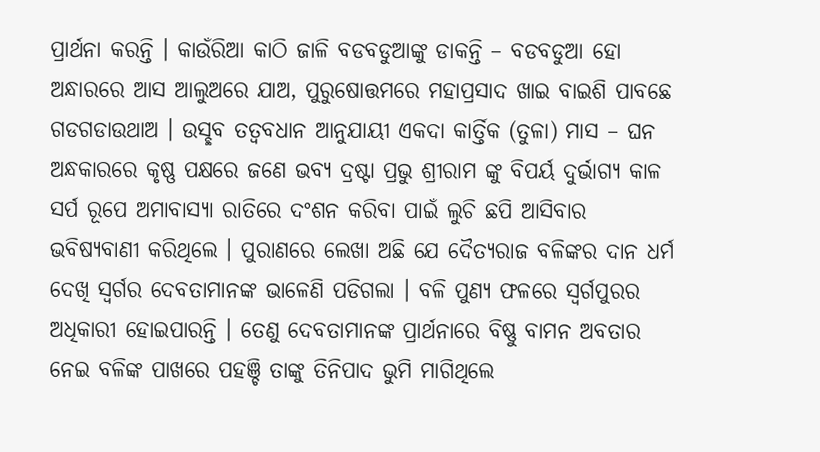ପ୍ରାର୍ଥନା କରନ୍ତି । କାଉଁରିଆ କାଠି ଜାଳି ବଡବଡୁଆଙ୍କୁ ଡାକନ୍ତି – ବଡବଡୁଆ ହୋ ଅନ୍ଧାରରେ ଆସ ଆଲୁଅରେ ଯାଅ, ପୁରୁଷୋତ୍ତମରେ ମହାପ୍ରସାଦ ଖାଇ ବାଇଶି ପାବଛେ ଗଡଗଡାଉଥାଅ । ଉସ୍ଛବ ତତ୍ୱବଧାନ ଆନୁଯାୟୀ ଏକଦା କାର୍ତ୍ତିକ (ତୁଳା) ମାସ – ଘନ ଅନ୍ଧକାରରେ କୃଷ୍ଣ ପକ୍ଷରେ ଜଣେ ଭବ୍ୟ ଦ୍ରଷ୍ଟା ପ୍ରଭୁ ଶ୍ରୀରାମ ଙ୍କୁ ବିପର୍ୟ ଦୁର୍ଭାଗ୍ୟ କାଳ ସର୍ପ ରୂପେ ଅମାବାସ୍ୟା ରାତିରେ ଦଂଶନ କରିବା ପାଇଁ ଲୁଚି ଛପି ଆସିବାର ଭବିଷ୍ୟବାଣୀ କରିଥିଲେ । ପୁରାଣରେ ଲେଖା ଅଛି ଯେ ଦୈତ୍ୟରାଜ ବଳିଙ୍କର ଦାନ ଧର୍ମ ଦେଖି ସ୍ୱର୍ଗର ଦେବତାମାନଙ୍କ ଭାଳେଣି ପଡିଗଲା । ବଳି ପୁଣ୍ୟ ଫଳରେ ସ୍ୱର୍ଗପୁରର ଅଧିକାରୀ ହୋଇପାରନ୍ତି । ତେଣୁ ଦେବତାମାନଙ୍କ ପ୍ରାର୍ଥନାରେ ବିଷ୍ଣୁ ବାମନ ଅବତାର ନେଇ ବଳିଙ୍କ ପାଖରେ ପହଞ୍ଚି ତାଙ୍କୁ ତିନିପାଦ ଭୁମି ମାଗିଥିଲେ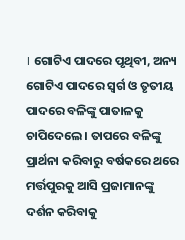। ଗୋଟିଏ ପାଦରେ ପୃଥିବୀ, ଅନ୍ୟ ଗୋଟିଏ ପାଦରେ ସ୍ୱର୍ଗ ଓ ତୃତୀୟ ପାଦରେ ବଳିଙ୍କୁ ପାତାଳକୁ ଚାପିଦେଲେ । ତାପରେ ବଳିଙ୍କୁ ପ୍ରାର୍ଥନା କରିବାରୁ ବର୍ଷକରେ ଥରେ ମର୍ତ୍ତପୁରକୁ ଆସି ପ୍ରଜାମାନଙ୍କୁ ଦର୍ଶନ କରିବାକୁ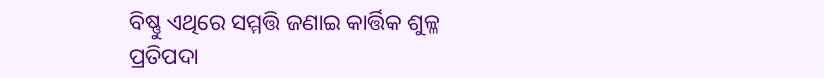ବିଷ୍ଣୁ ଏଥିରେ ସମ୍ମତ୍ତି ଜଣାଇ କାର୍ତ୍ତିକ ଶୁଳ୍ଳ ପ୍ରତିପଦା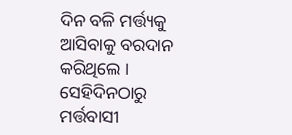ଦିନ ବଳି ମର୍ତ୍ତ୍ୟକୁ ଆସିବାକୁ ବରଦାନ କରିଥିଲେ । ସେହିଦିନଠାରୁ ମର୍ତ୍ତବାସୀ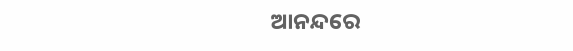ଆନନ୍ଦରେ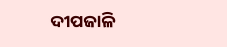ଦୀପଜାଳି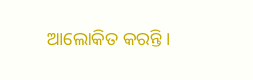ଆଲୋକିତ କରନ୍ତି ।